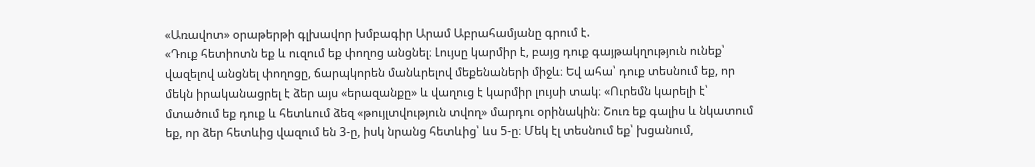«Առավոտ» օրաթերթի գլխավոր խմբագիր Արամ Աբրահամյանը գրում է.
«Դուք հետիոտն եք և ուզում եք փողոց անցնել։ Լույսը կարմիր է, բայց դուք գայթակղություն ունեք՝ վազելով անցնել փողոցը, ճարպկորեն մանևրելով մեքենաների միջև։ Եվ ահա՝ դուք տեսնում եք, որ մեկն իրականացրել է ձեր այս «երազանքը» և վաղուց է կարմիր լույսի տակ։ «Ուրեմն կարելի է՝ մտածում եք դուք և հետևում ձեզ «թույլտվություն տվող» մարդու օրինակին։ Շուռ եք գալիս և նկատում եք, որ ձեր հետևից վազում են 3-ը, իսկ նրանց հետևից՝ ևս 5-ը։ Մեկ էլ տեսնում եք՝ խցանում,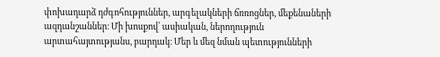փոխադարձ դժգոհություններ, արգելակների ճռռոցներ, մեքենաների ազդանշաններ։ Մի խոսքով՝ ասիական, ներողություն արտահայտությանս, բարդակ։ Մեր և մեզ նման պետությունների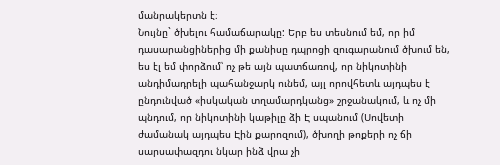մանրակերտն է։
Նույնը` ծխելու համաճարակը: Երբ ես տեսնում եմ, որ իմ դասարանցիներից մի քանիսը դպրոցի զուգարանում ծխում են, ես էլ եմ փորձում՝ ոչ թե այն պատճառով, որ նիկոտինի անդիմադրելի պահանջարկ ունեմ, այլ որովհետև այդպես է ընդունված «իսկական տղամարդկանց» շրջանակում, և ոչ մի պնդում, որ նիկոտինի կաթիլը ձի Է սպանում (Սովետի ժամանակ այդպես Էին քարոզում), ծխողի թոքերի ոչ ճի սարսափազդու նկար ինձ վրա չի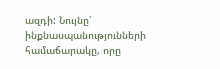ազդի: Նույնը՝ ինքնասպանությունների համաճարակը, որը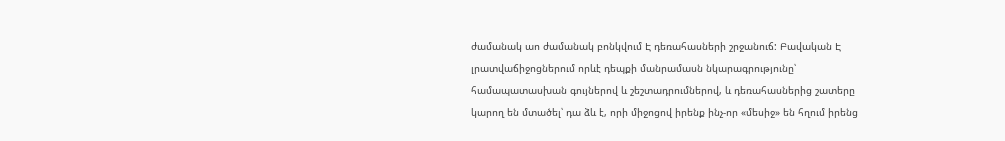ժամանակ աո ժամանակ բոնկվում Է դեռահասների շրջանուճ: Բավական Է լրատվաճիջոցներում որևէ դեպքի մանրամասն նկարագրությունը՝ համապատասխան գույներով և շեշտադրումներով, և դեռահասներից շատերը կարող են մտածել՝ դա ձև է, որի միջոցով իրենք ինչ-որ «մեսիջ» են հղում իրենց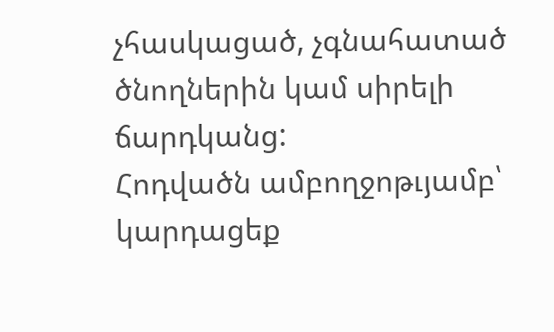չհասկացած, չգնահատած ծնողներին կամ սիրելի ճարդկանց:
Հոդվածն ամբողջոթւյամբ՝ կարդացեք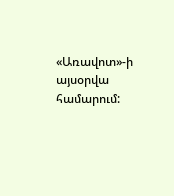«Առավոտ»-ի այսօրվա համարում: